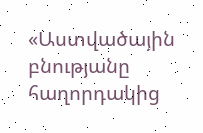«Աստվածային բնությանը հաղորդակից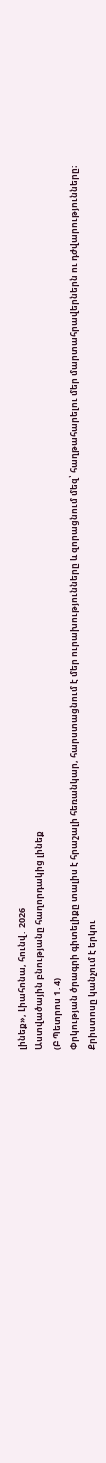լինեք», Լիահոնա, հունվ․ 2026
Աստվածային բնությանը հաղորդակից լինեք
(Բ Պետրոս 1․4)
Փրկության ծրագրի գիտելիքը տալիս է հրաշալի հեռանկար, հարստացնում է մեր ուրախությունները և զորացնում մեզ՝ հաղթահարելու մեր մարտահրավերներն ու դժվարությունները։
Քրիստոսը կանչում է երկու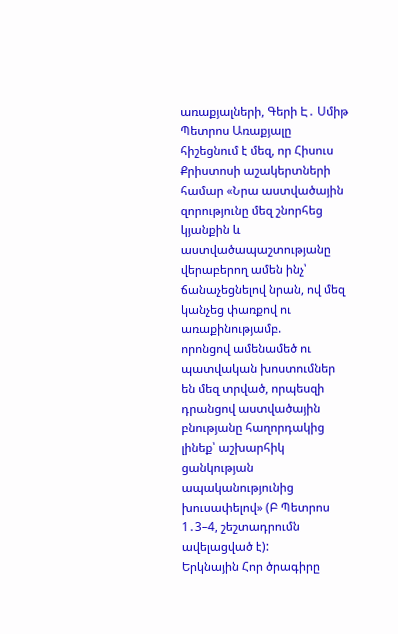առաքյալների, Գերի Է․ Սմիթ
Պետրոս Առաքյալը հիշեցնում է մեզ, որ Հիսուս Քրիստոսի աշակերտների համար «Նրա աստվածային զորությունը մեզ շնորհեց կյանքին և աստվածապաշտությանը վերաբերող ամեն ինչ՝ ճանաչեցնելով նրան, ով մեզ կանչեց փառքով ու առաքինությամբ.
որոնցով ամենամեծ ու պատվական խոստումներ են մեզ տրված, որպեսզի դրանցով աստվածային բնությանը հաղորդակից լինեք՝ աշխարհիկ ցանկության ապականությունից խուսափելով» (Բ Պետրոս 1․3–4, շեշտադրումն ավելացված է):
Երկնային Հոր ծրագիրը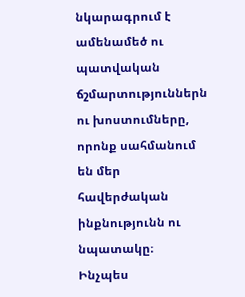նկարագրում է ամենամեծ ու պատվական ճշմարտություններն ու խոստումները, որոնք սահմանում են մեր հավերժական ինքնությունն ու նպատակը։
Ինչպես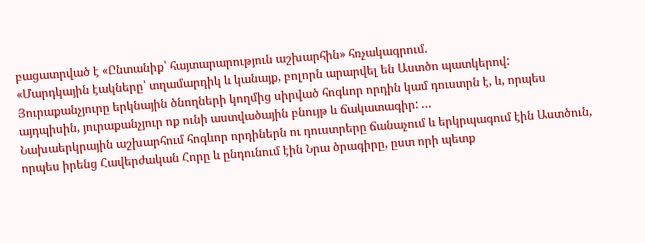բացատրված է «Ընտանիք՝ հայտարարություն աշխարհին» հռչակագրում.
«Մարդկային էակները՝ տղամարդիկ և կանայք, բոլորն արարվել են Աստծո պատկերով: Յուրաքանչյուրը երկնային ծնողների կողմից սիրված հոգևոր որդին կամ դուստրն է, և, որպես այդպիսին, յուրաքանչյուր ոք ունի աստվածային բնույթ և ճակատագիր: …
Նախաերկրային աշխարհում հոգևոր որդիներն ու դուստրերը ճանաչում և երկրպագում էին Աստծուն, որպես իրենց Հավերժական Հորը և ընդունում էին Նրա ծրագիրը, ըստ որի պետք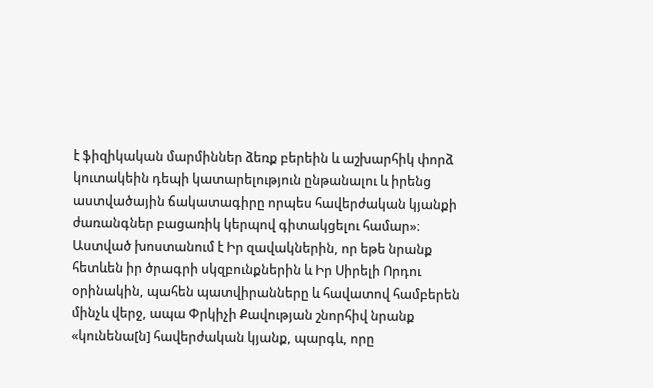է ֆիզիկական մարմիններ ձեռք բերեին և աշխարհիկ փորձ կուտակեին դեպի կատարելություն ընթանալու և իրենց աստվածային ճակատագիրը որպես հավերժական կյանքի ժառանգներ բացառիկ կերպով գիտակցելու համար»։
Աստված խոստանում է Իր զավակներին, որ եթե նրանք հետևեն իր ծրագրի սկզբունքներին և Իր Սիրելի Որդու օրինակին, պահեն պատվիրանները և հավատով համբերեն մինչև վերջ, ապա Փրկիչի Քավության շնորհիվ նրանք «կունենա[ն] հավերժական կյանք, պարգև, որը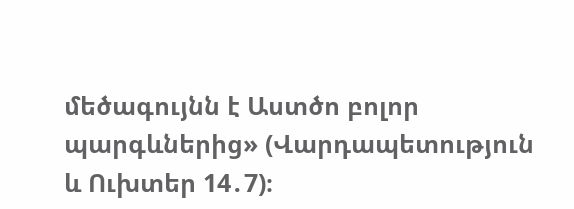մեծագույնն է Աստծո բոլոր պարգևներից» (Վարդապետություն և Ուխտեր 14․7)։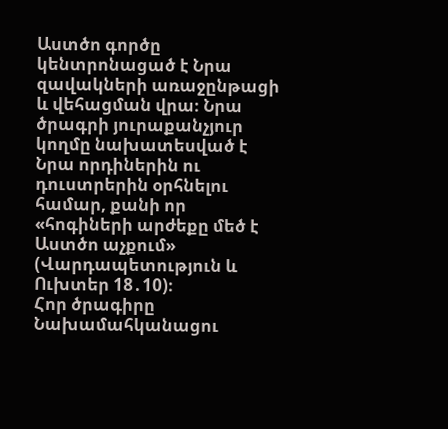Աստծո գործը կենտրոնացած է Նրա զավակների առաջընթացի և վեհացման վրա։ Նրա ծրագրի յուրաքանչյուր կողմը նախատեսված է Նրա որդիներին ու դուստրերին օրհնելու համար, քանի որ «հոգիների արժեքը մեծ է Աստծո աչքում» (Վարդապետություն և Ուխտեր 18․10)։
Հոր ծրագիրը
Նախամահկանացու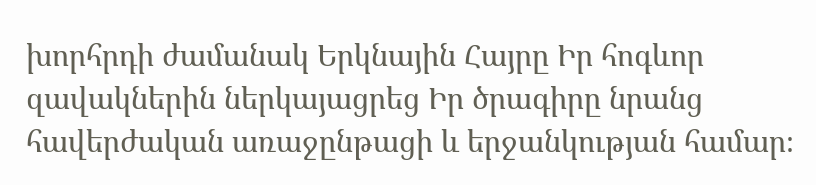խորհրդի ժամանակ Երկնային Հայրը Իր հոգևոր զավակներին ներկայացրեց Իր ծրագիրը նրանց հավերժական առաջընթացի և երջանկության համար։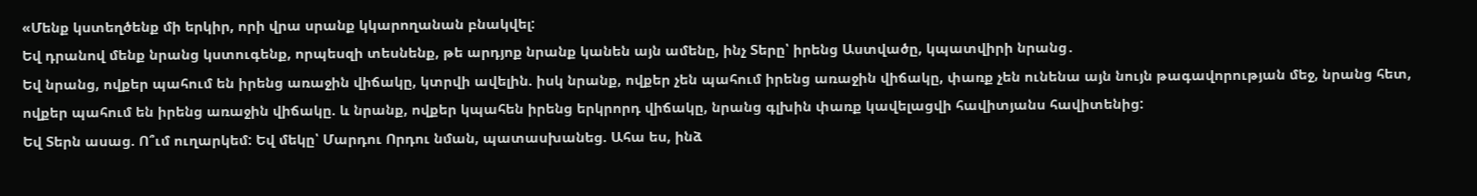«Մենք կստեղծենք մի երկիր, որի վրա սրանք կկարողանան բնակվել:
Եվ դրանով մենք նրանց կստուգենք, որպեսզի տեսնենք, թե արդյոք նրանք կանեն այն ամենը, ինչ Տերը՝ իրենց Աստվածը, կպատվիրի նրանց․
Եվ նրանց, ովքեր պահում են իրենց առաջին վիճակը, կտրվի ավելին. իսկ նրանք, ովքեր չեն պահում իրենց առաջին վիճակը, փառք չեն ունենա այն նույն թագավորության մեջ, նրանց հետ, ովքեր պահում են իրենց առաջին վիճակը. և նրանք, ովքեր կպահեն իրենց երկրորդ վիճակը, նրանց գլխին փառք կավելացվի հավիտյանս հավիտենից:
Եվ Տերն ասաց. Ո՞ւմ ուղարկեմ: Եվ մեկը՝ Մարդու Որդու նման, պատասխանեց. Ահա ես, ինձ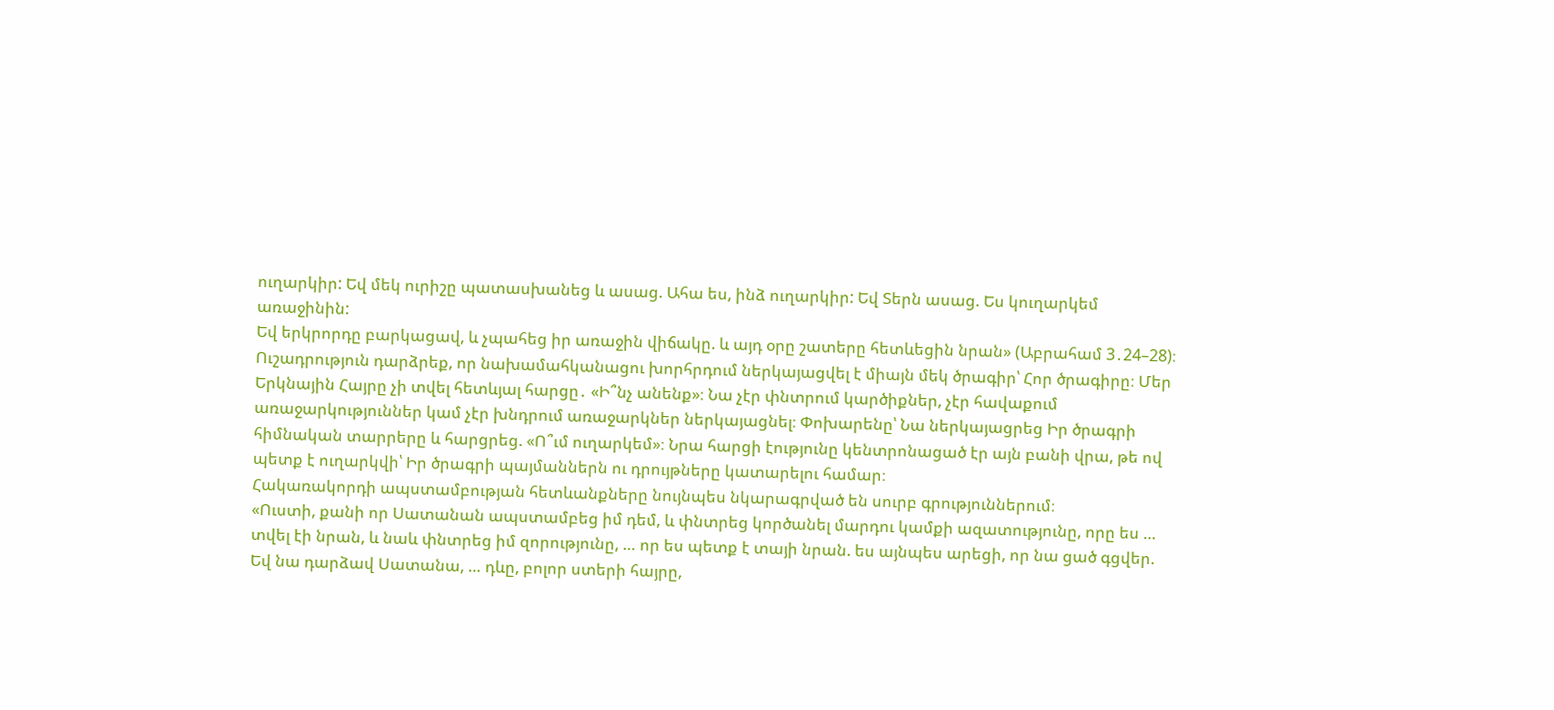ուղարկիր: Եվ մեկ ուրիշը պատասխանեց և ասաց. Ահա ես, ինձ ուղարկիր: Եվ Տերն ասաց. Ես կուղարկեմ առաջինին:
Եվ երկրորդը բարկացավ, և չպահեց իր առաջին վիճակը. և այդ օրը շատերը հետևեցին նրան» (Աբրահամ 3․24–28)։
Ուշադրություն դարձրեք, որ նախամահկանացու խորհրդում ներկայացվել է միայն մեկ ծրագիր՝ Հոր ծրագիրը։ Մեր Երկնային Հայրը չի տվել հետևյալ հարցը․ «Ի՞նչ անենք»։ Նա չէր փնտրում կարծիքներ, չէր հավաքում առաջարկություններ կամ չէր խնդրում առաջարկներ ներկայացնել։ Փոխարենը՝ Նա ներկայացրեց Իր ծրագրի հիմնական տարրերը և հարցրեց. «Ո՞ւմ ուղարկեմ»։ Նրա հարցի էությունը կենտրոնացած էր այն բանի վրա, թե ով պետք է ուղարկվի՝ Իր ծրագրի պայմաններն ու դրույթները կատարելու համար։
Հակառակորդի ապստամբության հետևանքները նույնպես նկարագրված են սուրբ գրություններում։
«Ուստի, քանի որ Սատանան ապստամբեց իմ դեմ, և փնտրեց կործանել մարդու կամքի ազատությունը, որը ես … տվել էի նրան, և նաև փնտրեց իմ զորությունը, … որ ես պետք է տայի նրան. ես այնպես արեցի, որ նա ցած գցվեր.
Եվ նա դարձավ Սատանա, … դևը, բոլոր ստերի հայրը,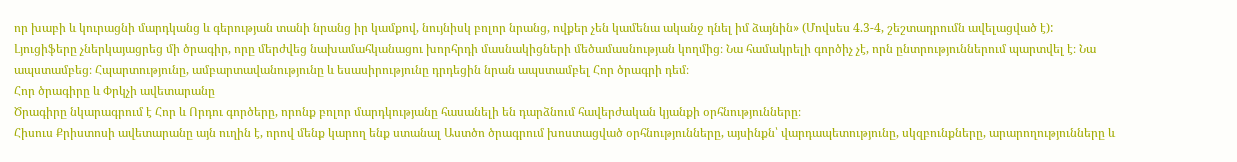որ խաբի և կուրացնի մարդկանց և գերության տանի նրանց իր կամքով, նույնիսկ բոլոր նրանց, ովքեր չեն կամենա ականջ դնել իմ ձայնին» (Մովսես 4.3-4, շեշտադրումն ավելացված է):
Լյուցիֆերը չներկայացրեց մի ծրագիր, որը մերժվեց նախամահկանացու խորհրդի մասնակիցների մեծամասնության կողմից։ Նա համակրելի գործիչ չէ, որն ընտրություններում պարտվել է։ Նա ապստամբեց։ Հպարտությունը, ամբարտավանությունը և եսասիրությունը դրդեցին նրան ապստամբել Հոր ծրագրի դեմ։
Հոր ծրագիրը և Փրկչի ավետարանը
Ծրագիրը նկարագրում է Հոր և Որդու գործերը, որոնք բոլոր մարդկությանը հասանելի են դարձնում հավերժական կյանքի օրհնությունները։
Հիսուս Քրիստոսի ավետարանը այն ուղին է, որով մենք կարող ենք ստանալ Աստծո ծրագրում խոստացված օրհնությունները, այսինքն՝ վարդապետությունը, սկզբունքները, արարողությունները և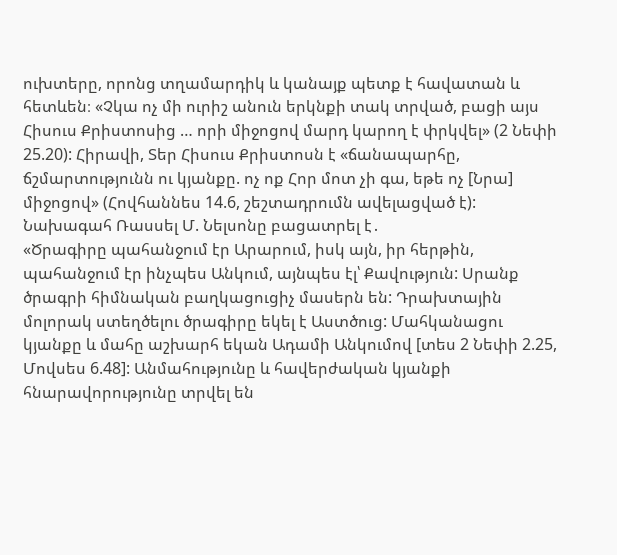ուխտերը, որոնց տղամարդիկ և կանայք պետք է հավատան և հետևեն։ «Չկա ոչ մի ուրիշ անուն երկնքի տակ տրված, բացի այս Հիսուս Քրիստոսից … որի միջոցով մարդ կարող է փրկվել» (2 Նեփի 25.20): Հիրավի, Տեր Հիսուս Քրիստոսն է «ճանապարհը, ճշմարտությունն ու կյանքը. ոչ ոք Հոր մոտ չի գա, եթե ոչ [Նրա] միջոցով» (Հովհաննես 14.6, շեշտադրումն ավելացված է):
Նախագահ Ռասսել Մ. Նելսոնը բացատրել է․
«Ծրագիրը պահանջում էր Արարում, իսկ այն, իր հերթին, պահանջում էր ինչպես Անկում, այնպես էլ՝ Քավություն: Սրանք ծրագրի հիմնական բաղկացուցիչ մասերն են: Դրախտային մոլորակ ստեղծելու ծրագիրը եկել է Աստծուց: Մահկանացու կյանքը և մահը աշխարհ եկան Ադամի Անկումով [տես 2 Նեփի 2.25, Մովսես 6.48]: Անմահությունը և հավերժական կյանքի հնարավորությունը տրվել են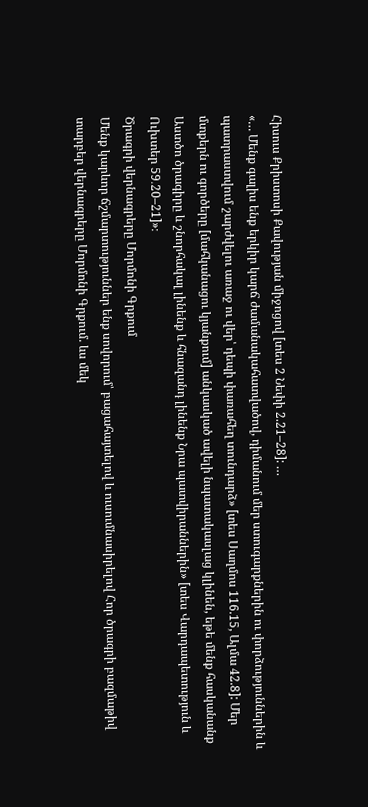Հիսուս Քրիստոսի Քավության միջոցով [տես 2 Նեփի 2.21–28]: …
«… Մենք գալիս ենք երկիր կարճ ժամանակահատվածով, դիմանում մեր ստուգարքներին ու փորձություններին և պատրաստվում շարժվելու առաջ ու վեր՝ դեպի փառահեղ տունդարձ» [տես Սաղմոս 116.15, Ալմա 42.8]: Մեր մտքերն ու գործերը [մահկանացու կյանքում] անկասկած ավելի նպատակասլաց կլինեն, եթե մենք հասկանանք Աստծո ծրագիրը և շնորհակալ լինենք և հնազանդ լինենք Նրա պատվիրաններին» [տես Վարդապետություն և Ուխտեր 59․20–21]»։
Ծրագրի վերնագրերը Մորմոնի Գրքում
Մենք կարևոր ճշմարտություններ ենք սովորում՝ բացահայտելով և ուսումնասիրելով Հոր ծրագրի բազմաթիվ տարբեր վերնագրերը Մորմոնի Գրքում. ևս մեկ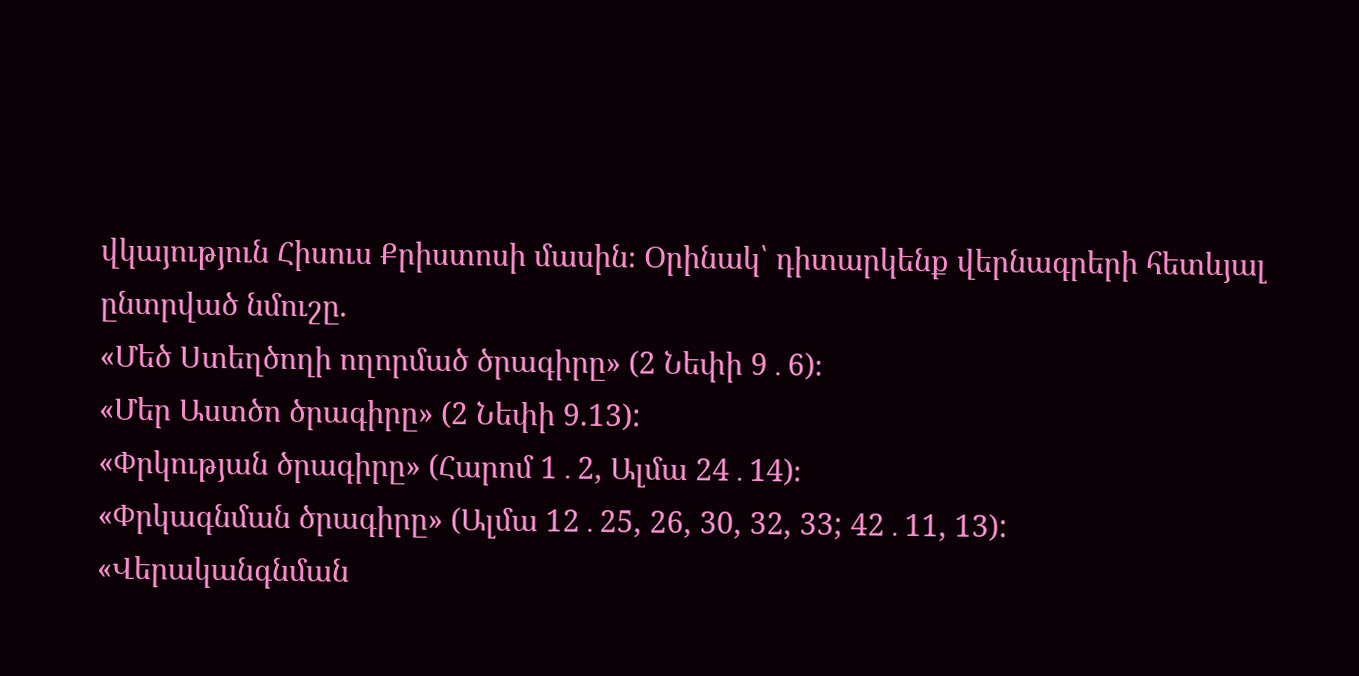վկայություն Հիսուս Քրիստոսի մասին։ Օրինակ՝ դիտարկենք վերնագրերի հետևյալ ընտրված նմուշը.
«Մեծ Ստեղծողի ողորմած ծրագիրը» (2 Նեփի 9․6)։
«Մեր Աստծո ծրագիրը» (2 Նեփի 9.13):
«Փրկության ծրագիրը» (Հարոմ 1․2, Ալմա 24․14)։
«Փրկագնման ծրագիրը» (Ալմա 12․25, 26, 30, 32, 33; 42․11, 13):
«Վերականգնման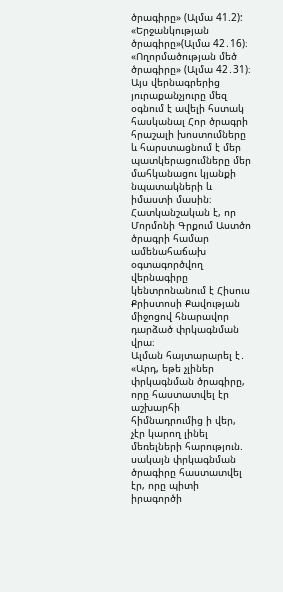ծրագիրը» (Ալմա 41.2):
«Երջանկության ծրագիրը»(Ալմա 42․16)։
«Ողորմածության մեծ ծրագիրը» (Ալմա 42․31)։
Այս վերնագրերից յուրաքանչյուրը մեզ օգնում է ավելի հստակ հասկանալ Հոր ծրագրի հրաշալի խոստումները և հարստացնում է մեր պատկերացումները մեր մահկանացու կյանքի նպատակների և իմաստի մասին։
Հատկանշական է, որ Մորմոնի Գրքում Աստծո ծրագրի համար ամենահաճախ օգտագործվող վերնագիրը կենտրոնանում է Հիսուս Քրիստոսի Քավության միջոցով հնարավոր դարձած փրկագնման վրա։
Ալման հայտարարել է․ «Արդ, եթե չլիներ փրկագնման ծրագիրը, որը հաստատվել էր աշխարհի հիմնադրումից ի վեր, չէր կարող լինել մեռելների հարություն. սակայն փրկագնման ծրագիրը հաստատվել էր, որը պիտի իրագործի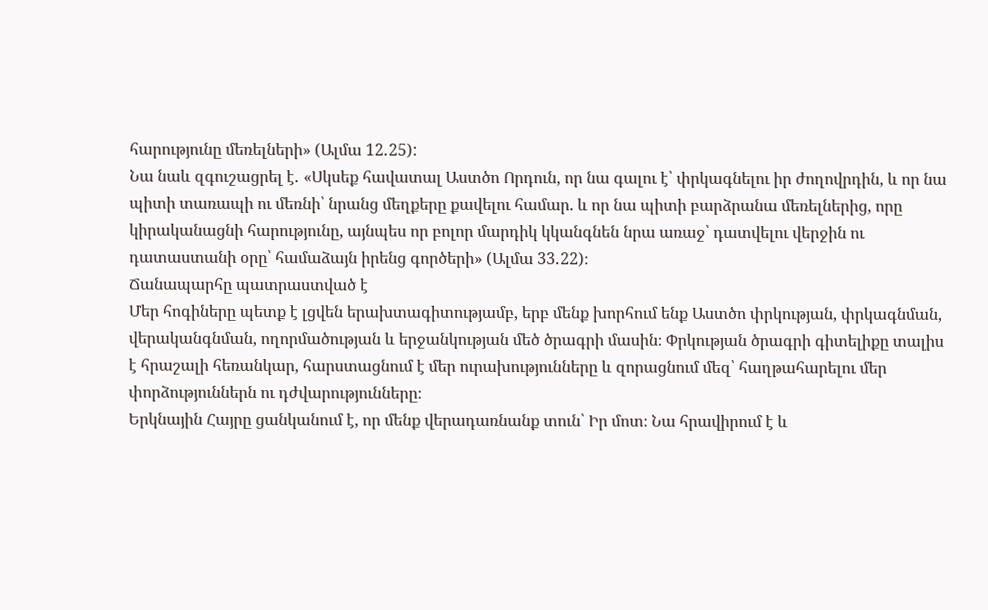հարությունը մեռելների» (Ալմա 12․25):
Նա նաև զգուշացրել է․ «Սկսեք հավատալ Աստծո Որդուն, որ նա գալու է՝ փրկագնելու իր ժողովրդին, և որ նա պիտի տառապի ու մեռնի՝ նրանց մեղքերը քավելու համար. և որ նա պիտի բարձրանա մեռելներից, որը կիրականացնի հարությունը, այնպես որ բոլոր մարդիկ կկանգնեն նրա առաջ՝ դատվելու վերջին ու դատաստանի օրը՝ համաձայն իրենց գործերի» (Ալմա 33․22)։
Ճանապարհը պատրաստված է
Մեր հոգիները պետք է լցվեն երախտագիտությամբ, երբ մենք խորհում ենք Աստծո փրկության, փրկագնման, վերականգնման, ողորմածության և երջանկության մեծ ծրագրի մասին։ Փրկության ծրագրի գիտելիքը տալիս է հրաշալի հեռանկար, հարստացնում է մեր ուրախությունները և զորացնում մեզ՝ հաղթահարելու մեր փորձություններն ու դժվարությունները։
Երկնային Հայրը ցանկանում է, որ մենք վերադառնանք տուն՝ Իր մոտ։ Նա հրավիրում է և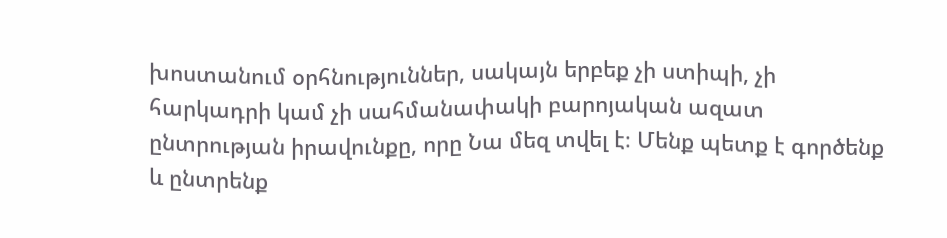խոստանում օրհնություններ, սակայն երբեք չի ստիպի, չի հարկադրի կամ չի սահմանափակի բարոյական ազատ ընտրության իրավունքը, որը Նա մեզ տվել է։ Մենք պետք է գործենք և ընտրենք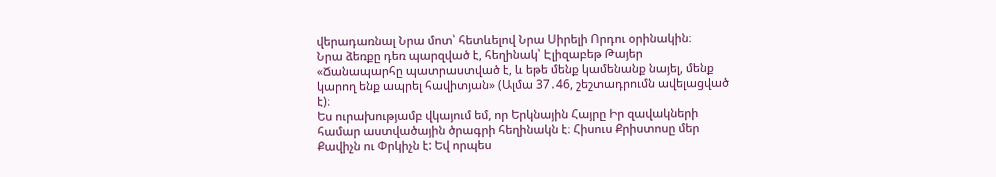վերադառնալ Նրա մոտ՝ հետևելով Նրա Սիրելի Որդու օրինակին։
Նրա ձեռքը դեռ պարզված է, հեղինակ՝ Էլիզաբեթ Թայեր
«Ճանապարհը պատրաստված է, և եթե մենք կամենանք նայել, մենք կարող ենք ապրել հավիտյան» (Ալմա 37․46, շեշտադրումն ավելացված է)։
Ես ուրախությամբ վկայում եմ, որ Երկնային Հայրը Իր զավակների համար աստվածային ծրագրի հեղինակն է։ Հիսուս Քրիստոսը մեր Քավիչն ու Փրկիչն է: Եվ որպես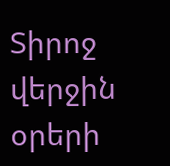Տիրոջ վերջին օրերի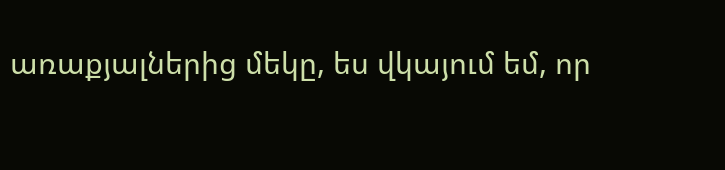առաքյալներից մեկը, ես վկայում եմ, որ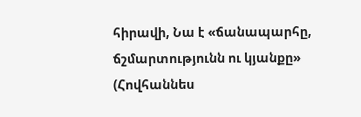հիրավի, Նա է «ճանապարհը, ճշմարտությունն ու կյանքը» (Հովհաննես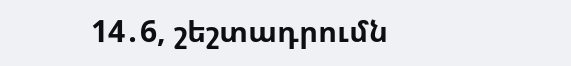14․6, շեշտադրումն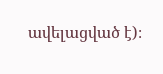ավելացված է)։